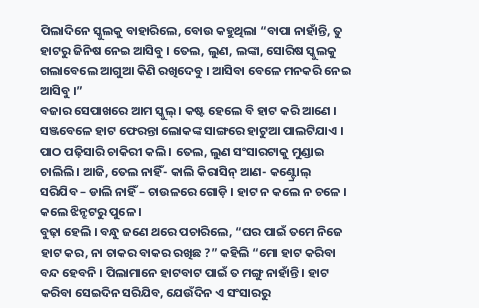ପିଲାଦିନେ ସ୍କୁଲକୁ ବାହାରିଲେ, ବୋଉ କହୁଥିଲା “ବାପା ନାହାଁନ୍ତି, ତୁ ହାଟରୁ ଜିନିଷ ନେଇ ଆସିବୁ । ତେଲ, ଲୁଣ, ଲଙ୍କା, ସୋରିଷ ସ୍କୁଲକୁ ଗଲାବେଲେ ଆଗୁଆ କିଣି ରଖିଦେବୁ । ଆସିବା ବେଳେ ମନକରି ନେଇ ଆସିବୁ ।”
ବଜାର ସେପାଖରେ ଆମ ସ୍କୁଲ୍ । କଷ୍ଟ ହେଲେ ବି ହାଟ କରି ଆଣେ । ସଞ୍ଜବେଳେ ହାଟ ଫେରନ୍ତା ଲୋକଙ୍କ ସାଙ୍ଗରେ ହାଟୁଆ ପାଲଟିଯାଏ ।
ପାଠ ପଢ଼ିସାରି ଚାକିରୀ କଲି । ତେଲ, ଲୁଣ ସଂସାରଟାକୁ ମୁଣ୍ଡାଇ ଚାଲିଲି । ଆଜି, ତେଲ ନାହିଁ- କାଲି କିରାସିନ୍ ଆଣ- କଣ୍ଟ୍ରୋଲ୍ ସରିଯିବ – ଡାଲି ନାହିଁ – ଚାଉଳରେ ଗୋଡ଼ି । ହାଟ ନ କଲେ ନ ଚଳେ । କଲେ ଝିନ୍ଝଟରୁ ପୁଳେ ।
ବୁଢ଼ା ହେଲି । ବନ୍ଧୁ ଜଣେ ଥରେ ପଚାରିଲେ, “ଘର ପାଇଁ ତମେ ନିଜେ ହାଟ କର, ନା ଚାକର ବାକର ରଖିଛ ?” କହିଲି “ମୋ ହାଟ କରିବା ବନ୍ଦ ହେବନି । ପିଲାମାନେ ହାଟବାଟ ପାଇଁ ତ ମଙ୍ଗୁ ନାହାଁନ୍ତି । ହାଟ କରିବା ସେଇଦିନ ସରିଯିବ, ଯେଉଁଦିନ ଏ ସଂସାରରୁ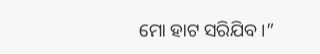ମୋ ହାଟ ସରିଯିବ ।”